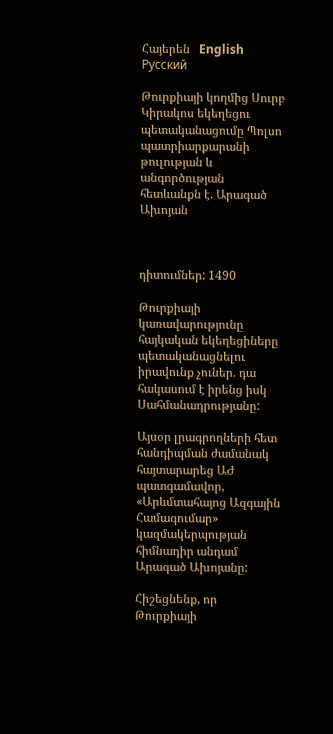Հայերեն   English   Русский

Թուրքիայի կողմից Սուրբ Կիրակոս եկեղեցու պետականացումը Պոլսո պատրիարքարանի թուլության և անգործության հետևանքն է. Արագած Ախոյան



դիտումներ: 1490

Թուրքիայի կառավարությունը հայկական եկեղեցիները պետականացնելու իրավունք չուներ. դա հակասում է իրենց իսկ Սահմանադրությանը:

Այսօր լրագրողների հետ հանդիպման ժամանակ հայտարարեց ԱԺ պատգամավոր, «Արևմտահայոց Ազգային Համագումար» կազմակերպության հիմնադիր անդամ Արագած Ախոյանը:

Հիշեցնենք, որ Թուրքիայի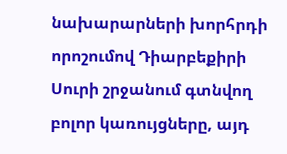նախարարների խորհրդի որոշումով Դիարբեքիրի Սուրի շրջանում գտնվող բոլոր կառույցները, այդ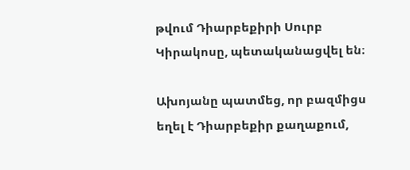թվում Դիարբեքիրի Սուրբ Կիրակոսը, պետականացվել են։

Ախոյանը պատմեց, որ բազմիցս եղել է Դիարբեքիր քաղաքում,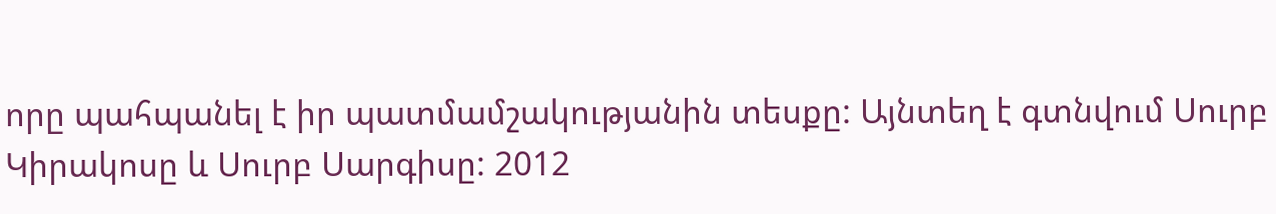որը պահպանել է իր պատմամշակությանին տեսքը: Այնտեղ է գտնվում Սուրբ Կիրակոսը և Սուրբ Սարգիսը: 2012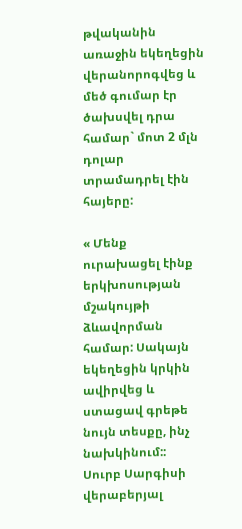թվականին առաջին եկեղեցին վերանորոգվեց և մեծ գումար էր ծախսվել դրա համար` մոտ 2 մլն դոլար տրամադրել էին հայերը:

« Մենք ուրախացել էինք երկխոսության մշակույթի ձևավորման համար: Սակայն եկեղեցին կրկին ավիրվեց և ստացավ գրեթե նույն տեսքը, ինչ նախկինում:: Սուրբ Սարգիսի վերաբերյալ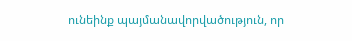ունեինք պայմանավորվածություն, որ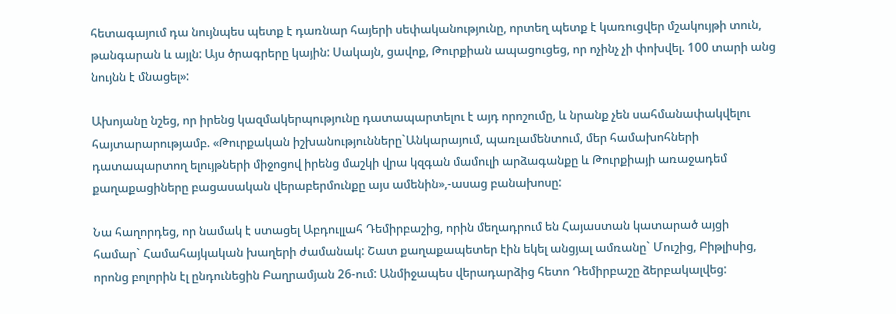հետագայում դա նույնպես պետք է դառնար հայերի սեփականությունը, որտեղ պետք է կառուցվեր մշակույթի տուն, թանգարան և այլն: Այս ծրագրերը կային: Սակայն, ցավոք, Թուրքիան ապացուցեց, որ ոչինչ չի փոխվել. 100 տարի անց նույնն է մնացել»:

Ախոյանը նշեց, որ իրենց կազմակերպությունը դատապարտելու է այդ որոշումը, և նրանք չեն սահմանափակվելու հայտարարությամբ. «Թուրքական իշխանությունները`Անկարայում, պառլամենտում, մեր համախոհների դատապարտող ելույթների միջոցով իրենց մաշկի վրա կզգան մամուլի արձագանքը և Թուրքիայի առաջադեմ քաղաքացիները բացասական վերաբերմունքը այս ամենին»,-ասաց բանախոսը:

Նա հաղորդեց, որ նամակ է ստացել Աբդուլլահ Դեմիրբաշից, որին մեղադրում են Հայաստան կատարած այցի համար` Համահայկական խաղերի ժամանակ: Շատ քաղաքապետեր էին եկել անցյալ ամռանը` Մուշից, Բիթլիսից, որոնց բոլորին էլ ընդունեցին Բաղրամյան 26-ում: Անմիջապես վերադարձից հետո Դեմիրբաշը ձերբակալվեց: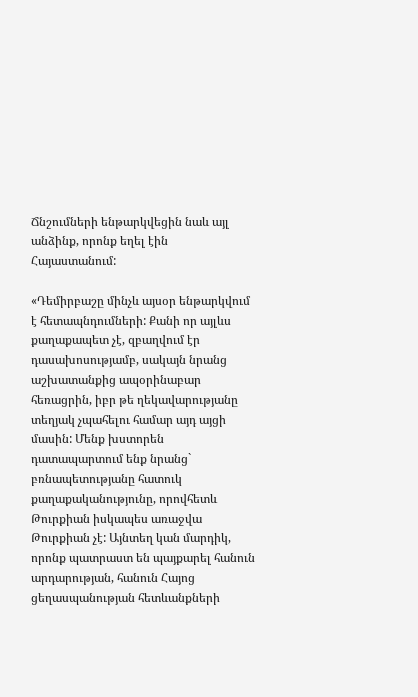Ճնշումների ենթարկվեցին նաև այլ անձինք, որոնք եղել էին Հայաստանում:

«Դեմիրբաշը մինչև այսօր ենթարկվում է հետապնդումների: Քանի որ այլևս քաղաքապետ չէ, զբաղվում էր դասախոսությամբ, սակայն նրանց աշխատանքից ապօրինաբար հեռացրին, իբր թե ղեկավարությանը տեղյակ չպահելու համար այդ այցի մասին: Մենք խստորեն դատապարտում ենք նրանց` բռնապետությանը հատուկ քաղաքականությունը, որովհետև Թուրքիան իսկապես առաջվա Թուրքիան չէ: Այնտեղ կան մարդիկ, որոնք պատրաստ են պայքարել հանուն արդարության, հանուն Հայոց ցեղասպանության հետևանքների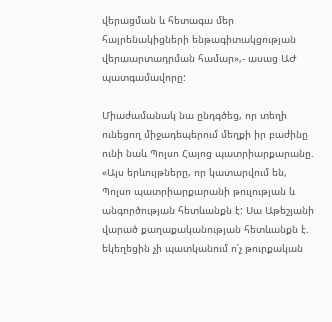վերացման և հետագա մեր հայրենակիցների ենթագիտակցության վերաարտադրման համար»,- ասաց ԱԺ պատգամավորը:

Միաժամանակ նա ընդգծեց, որ տեղի ունեցող միջադեպերում մեղքի իր բաժինը ունի նաև Պոլսո Հայոց պատրիարքարանը. «Այս երևույթները, որ կատարվում են, Պոլսո պատրիարքարանի թուլության և անգործության հետևանքն է: Սա Աթեշյանի վարած քաղաքականության հետևանքն է. եկեղեցին չի պատկանում ո՛չ թուրքական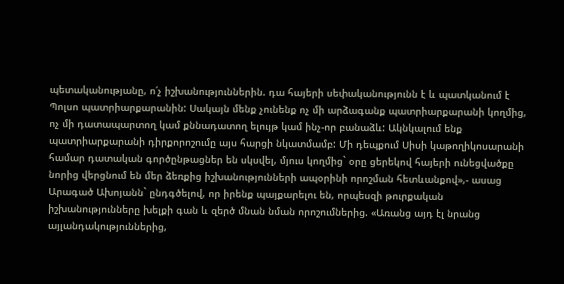պետականությանը, ո՛չ իշխանություններին. դա հայերի սեփականությունն է և պատկանում է Պոլսո պատրիարքարանին: Սակայն մենք չունենք ոչ մի արձագանք պատրիարքարանի կողմից, ոչ մի դատապարտող կամ քննադատող ելույթ կամ ինչ-որ բանաձև: Ակնկալում ենք պատրիարքարանի դիրքորոշումը այս հարցի նկատմամբ: Մի դեպքում Սիսի կաթողիկոսարանի համար դատական գործընթացներ են սկսվել, մյուս կողմից` օրը ցերեկով հայերի ունեցվածքը նորից վերցնում են մեր ձեռքից իշխանությունների ապօրինի որոշման հետևանքով»,- ասաց Արագած Ախոյանն` ընդգծելով, որ իրենք պայքարելու են, որպեսզի թուրքական իշխանությունները խելքի գան և զերծ մնան նման որոշումներից. «Առանց այդ էլ նրանց այլանդակություններից,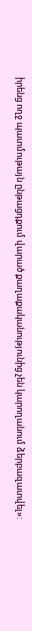իրենց ողջ պատմութայն ընթացդքում վարած քաղաքականությունից չեն կարողանում ձերբազատվել»: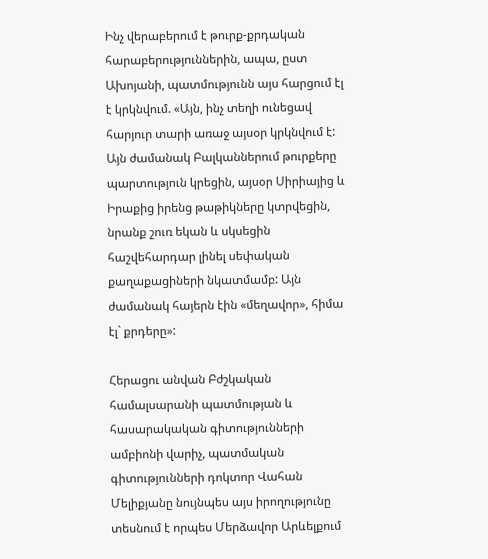Ինչ վերաբերում է թուրք-քրդական հարաբերություններին, ապա, ըստ Ախոյանի, պատմությունն այս հարցում էլ է կրկնվում. «Այն, ինչ տեղի ունեցավ հարյուր տարի առաջ այսօր կրկնվում է: Այն ժամանակ Բալկաններում թուրքերը պարտություն կրեցին, այսօր Սիրիայից և Իրաքից իրենց թաթիկները կտրվեցին, նրանք շուռ եկան և սկսեցին հաշվեհարդար լինել սեփական քաղաքացիների նկատմամբ: Այն ժամանակ հայերն էին «մեղավոր», հիմա էլ` քրդերը»:

Հերացու անվան Բժշկական համալսարանի պատմության և հասարակական գիտությունների ամբիոնի վարիչ, պատմական գիտությունների դոկտոր Վահան Մելիքյանը նույնպես այս իրողությունը տեսնում է որպես Մերձավոր Արևելքում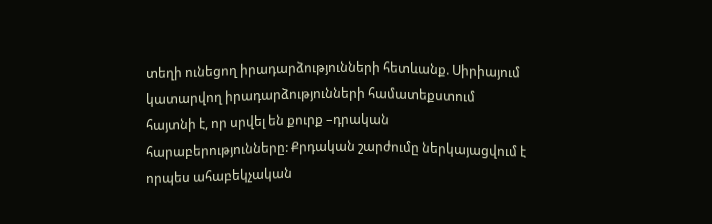տեղի ունեցող իրադարձությունների հետևանք. Սիրիայում կատարվող իրադարձությունների համատեքստում հայտնի է, որ սրվել են քուրք –դրական հարաբերությունները: Քրդական շարժումը ներկայացվում է որպես ահաբեկչական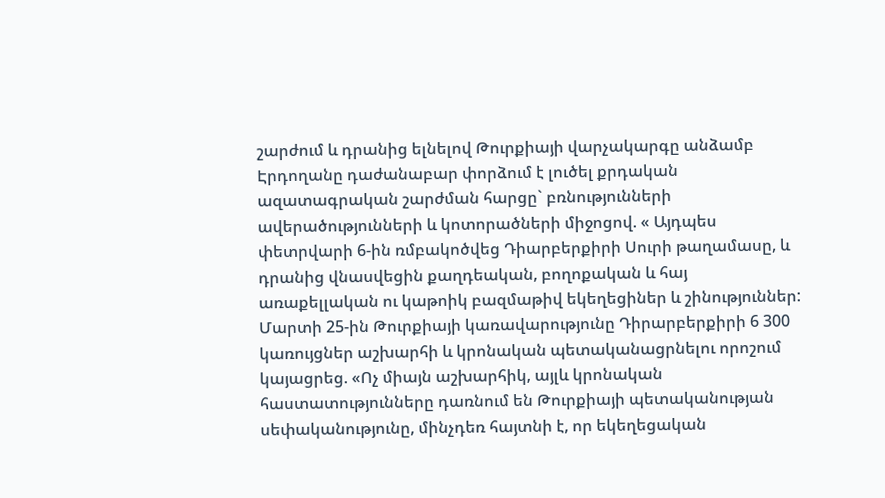շարժում և դրանից ելնելով Թուրքիայի վարչակարգը անձամբ Էրդողանը դաժանաբար փորձում է լուծել քրդական ազատագրական շարժման հարցը` բռնությունների ավերածությունների և կոտորածների միջոցով. « Այդպես փետրվարի 6-ին ռմբակոծվեց Դիարբերքիրի Սուրի թաղամասը, և դրանից վնասվեցին քաղդեական, բողոքական և հայ առաքելլական ու կաթոիկ բազմաթիվ եկեղեցիներ և շինություններ: Մարտի 25-ին Թուրքիայի կառավարությունը Դիրարբերքիրի 6 300 կառույցներ աշխարհի և կրոնական պետականացրնելու որոշում կայացրեց. «Ոչ միայն աշխարհիկ, այլև կրոնական հաստատությունները դառնում են Թուրքիայի պետականության սեփականությունը, մինչդեռ հայտնի է, որ եկեղեցական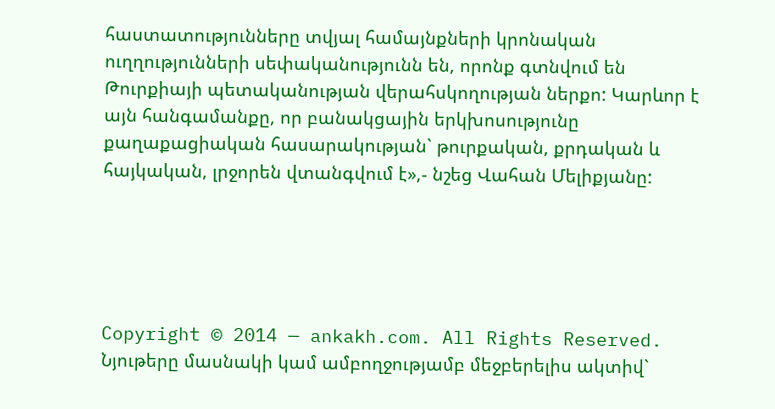հաստատությունները տվյալ համայնքների կրոնական ուղղությունների սեփականությունն են, որոնք գտնվում են Թուրքիայի պետականության վերահսկողության ներքո: Կարևոր է այն հանգամանքը, որ բանակցային երկխոսությունը քաղաքացիական հասարակության` թուրքական, քրդական և հայկական, լրջորեն վտանգվում է»,- նշեց Վահան Մելիքյանը:





Copyright © 2014 — ankakh.com. All Rights Reserved. Նյութերը մասնակի կամ ամբողջությամբ մեջբերելիս ակտիվ`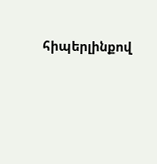հիպերլինքով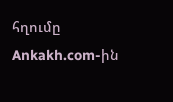հղումը Ankakh.com-ին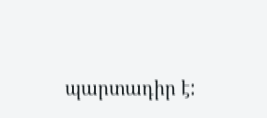պարտադիր է: